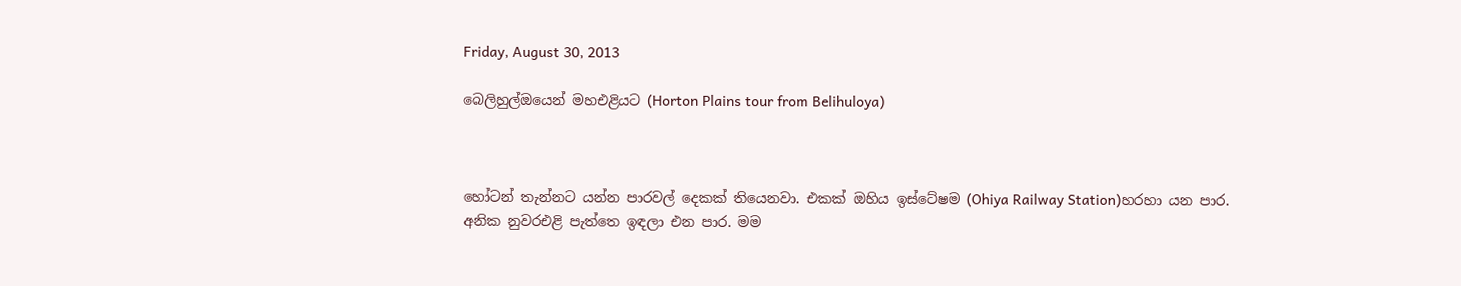Friday, August 30, 2013

බෙලිහුල්ඔයෙන් මහඑළියට (Horton Plains tour from Belihuloya)



හෝටන් තැන්නට යන්න පාරවල් දෙකක් තියෙනවා. එකක් ඔහිය ඉස්ටේෂම (Ohiya Railway Station)හරහා යන පාර. අනික නුවරඑළි පැත්තෙ ඉඳලා එන පාර. මම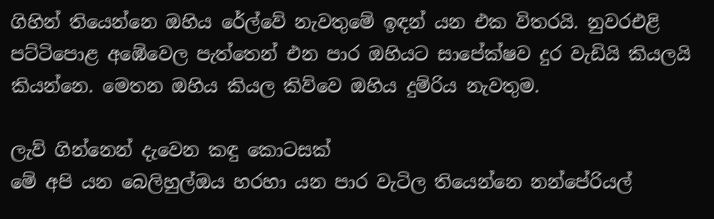ගිහින් තියෙන්නෙ ඔහිය රේල්වේ නැවතුමේ ඉඳන් යන එක විතරයි. නුවරඑළි පට්ටිපොළ අඹේවෙල පැත්තෙන් එන පාර ඔහියට සාපේක්ෂව දුර වැඩියි කියලයි කියන්නෙ. මෙතන ඔහිය කියල කිව්වෙ ඔහිය දුම්රිය නැවතුම.

ලැව් ගින්නෙන් දැවෙන කඳු කොටසක්
මේ අපි යන බෙලිහුල්ඔය හරහා යන පාර වැටිල තියෙන්නෙ නන්පේරියල්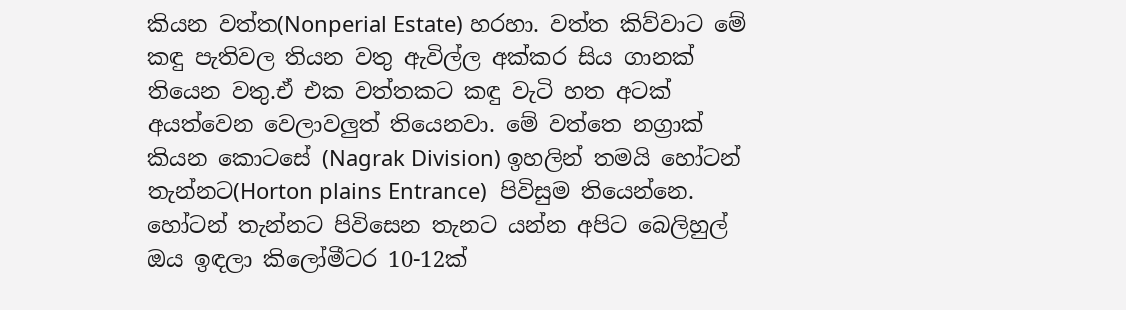කියන වත්ත(Nonperial Estate) හරහා. වත්ත කිව්වාට මේ කඳු පැතිවල තියන වතු ඇවිල්ල අක්කර සිය ගානක් තියෙන වතු.ඒ එක වත්තකට කඳු වැටි හත අටක් අයත්වෙන වෙලාවලුත් තියෙනවා. මේ වත්තෙ නග්‍රාක් කියන කොටසේ (Nagrak Division) ඉහලින් තමයි හෝටන් තැන්නට(Horton plains Entrance)  පිවිසුම තියෙන්නෙ. හෝටන් තැන්නට පිවිසෙන තැනට යන්න අපිට බෙලිහුල් ඔය ඉඳලා කිලෝමීටර 10-12ක්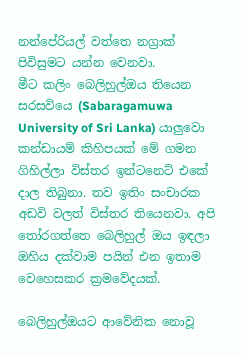නන්පේරියල් වත්තෙ නග්‍රාක් පිවිසුමට යන්න වෙනවා.
මීට කලිං බෙලිහුල්ඔය තියෙන සරසවියෙ (Sabaragamuwa University of Sri Lanka) යාලුවො කන්ඩායම් කිහිපයක් මේ ගමන ගිහිල්ලා විස්තර ඉන්ටනෙට් එකේ දාල තිබුනා. තව ඉතිං සංචාරක අඩවි වලත් විස්තර තියෙනවා. අපි තෝරගත්තෙ බෙලිහුල් ඔය ඉඳලා ඔහිය දක්වාම පයින් එන ඉතාම වෙහෙසකර ක්‍රමවේදයක්.

බෙලිහුල්ඔයට ආවේනික නොවූ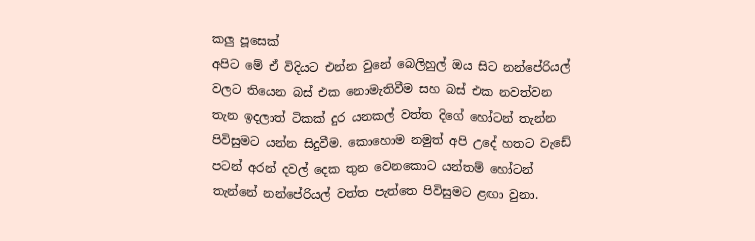කලු පූසෙක්
අපිට මේ ඒ විදියට එන්න වුනේ බෙලිහුල් ඔය සිට නන්පේරියල් වලට තියෙන බස් එක නොමැතිවීම සහ බස් එක නවත්වන තැන ඉදලාත් ටිකක් දුර යනකල් වත්ත දිගේ හෝටන් තැන්න පිවිසුමට යන්න සිදුවීම. කොහොම නමුත් අපි උදේ හතට වැඩේ පටන් අරන් දවල් දෙක තුන වෙනකොට යන්තම් හෝටන් තැන්නේ නන්පේරියල් වත්ත පැත්තෙ පිවිසුමට ළඟා වුනා.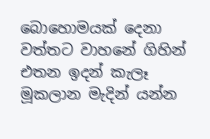බොහොමයක් දෙනා වත්තට වාහනේ ගිහින් එතන ඉදන් කැලෑ මූකලාන මැදින් යන්න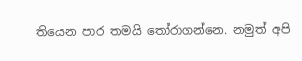තියෙන පාර තමයි තෝරාගන්නෙ. නමුත් අපි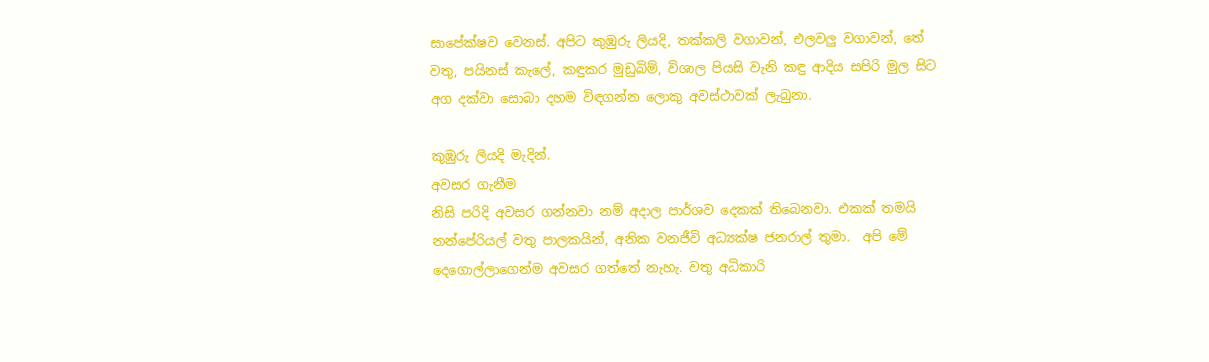සාපේක්ෂව වෙනස්. අපිට කුඹුරු ලියදි, තක්කලි වගාවන්, එලවලු වගාවන්, තේ වතු, පයිනස් කැලේ, කඳුකර මුඩුබිම්, විශාල පියසි වැනි කඳු ආදිය සපිරි මුල සිට අග දක්වා සොබා දහම විඳගන්න ලොකු අවස්ථාවක් ලැබුනා.

කුඹුරු ලියදි මැදින්.
අවසර ගැනීම
නිසි පරිදි අවසර ගන්නවා නම් අදාල පාර්ශව දෙකක් තිබෙනවා. එකක් තමයි නන්පේරියල් වතු පාලකයින්, අනික වනජීවි අධ්‍යක්ෂ ජනරාල් තුමා.  අපි මේ දෙගොල්ලාගෙන්ම අවසර ගත්තේ නැහැ. වතු අධිකාරි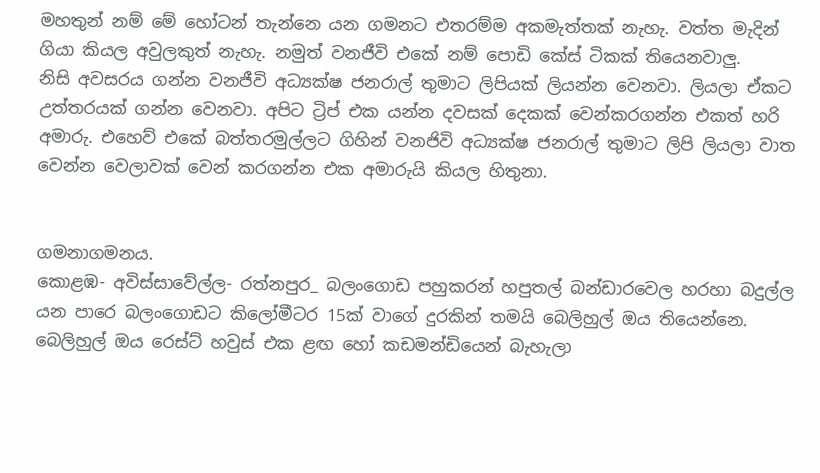මහතුන් නම් මේ හෝටන් තැන්නෙ යන ගමනට එතරම්ම අකමැත්තක් නැහැ. වත්ත මැදින් ගියා කියල අවුලකුත් නැහැ. නමුත් වනජීවි එකේ නම් පොඩි කේස් ටිකක් තියෙනවාලු.
නිසි අවසරය ගන්න වනජීවි අධ්‍යක්ෂ ජනරාල් තුමාට ලිපියක් ලියන්න වෙනවා. ලියලා ඒකට උත්තරයක් ගන්න වෙනවා. අපිට ට්‍රිප් එක යන්න දවසක් දෙකක් වෙන්කරගන්න එකත් හරි අමාරු. එහෙව් එකේ බත්තරමුල්ලට ගිහින් වනජිවි අධ්‍යක්ෂ ජනරාල් තුමාට ලිපි ලියලා වාත වෙන්න වෙලාවක් වෙන් කරගන්න එක අමාරුයි කියල හිතුනා.


ගමනාගමනය.
කොළඹ- අවිස්සාවේල්ල- රත්නපුර_ බලංගොඩ පහුකරන් හපුතල් බන්ඩාරවෙල හරහා බදුල්ල යන පාරෙ බලංගොඩට කිලෝමීටර 15ක් වාගේ දුරකින් තමයි බෙලිහුල් ඔය තියෙන්නෙ. බෙලිහුල් ඔය රෙස්ට් හවුස් එක ළඟ හෝ කඩමන්ඩියෙන් බැහැලා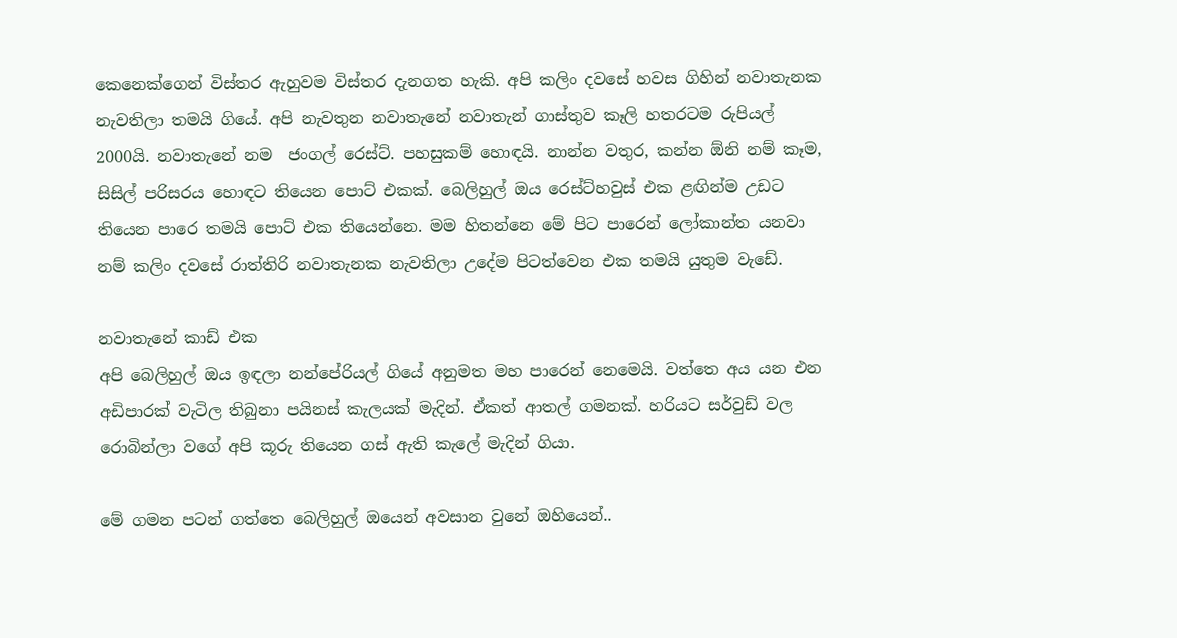කෙනෙක්ගෙන් විස්තර ඇහුවම විස්තර දැනගත හැකි. අපි කලිං දවසේ හවස ගිහින් නවාතැනක නැවතිලා තමයි ගියේ. අපි නැවතුන නවාතැනේ නවාතැන් ගාස්තුව කෑලි හතරටම රුපියල් 2000යි. නවාතැනේ නම  ජංගල් රෙස්ට්. පහසුකම් හොඳයි. නාන්න වතුර, කන්න ඕනි නම් කෑම, සිසිල් පරිසරය හොඳට තියෙන පොට් එකක්. බෙලිහුල් ඔය රෙස්ට්හවුස් එක ළඟින්ම උඩට තියෙන පාරෙ තමයි පොට් එක තියෙන්නෙ. මම හිතන්නෙ මේ පිට පාරෙන් ලෝකාන්ත යනවා නම් කලිං දවසේ රාත්තිරි නවාතැනක නැවතිලා උදේම පිටත්වෙන එක තමයි යුතුම වැඩේ.

නවාතැනේ කාඩ් එක
අපි බෙලිහුල් ඔය ඉඳලා නන්පේරියල් ගියේ අනුමත මහ පාරෙන් නෙමෙයි. වත්තෙ අය යන එන අඩිපාරක් වැටිල තිබුනා පයිනස් කැලයක් මැදින්. ඒකත් ආතල් ගමනක්. හරියට සර්වුඩ් වල රොබින්ලා වගේ අපි කූරු තියෙන ගස් ඇති කැලේ මැදින් ගියා.

මේ ගමන පටන් ගත්තෙ බෙලිහුල් ඔයෙන් අවසාන වුනේ ඔහියෙන්..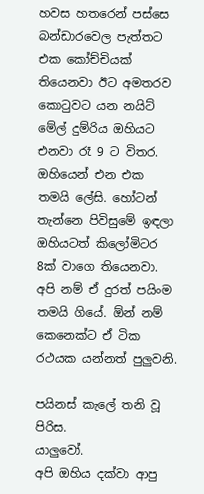හවස හතරෙන් පස්සෙ බන්ඩාරවෙල පැත්තට එක කෝච්චියක් තියෙනවා ඊට අමතරව කොටුවට යන නයිට් මේල් දුම්රිය ඔහියට එනවා රෑ 9 ට විතර. ඔහියෙන් එන එක තමයි ලේසි. හෝටන් තැන්නෙ පිවිසුමේ ඉඳලා ඔහියටත් කිලෝමිටර 8ක් වාගෙ තියෙනවා. අපි නම් ඒ දුරත් පයිංම තමයි ගියේ. ඕන් නම් කෙනෙක්ට ඒ ටික රථයක යන්නත් පුලුවනි.

පයිනස් කැලේ තනි වූ පිරිස.
යාලුවෝ.
අපි ඔහිය දක්වා ආපු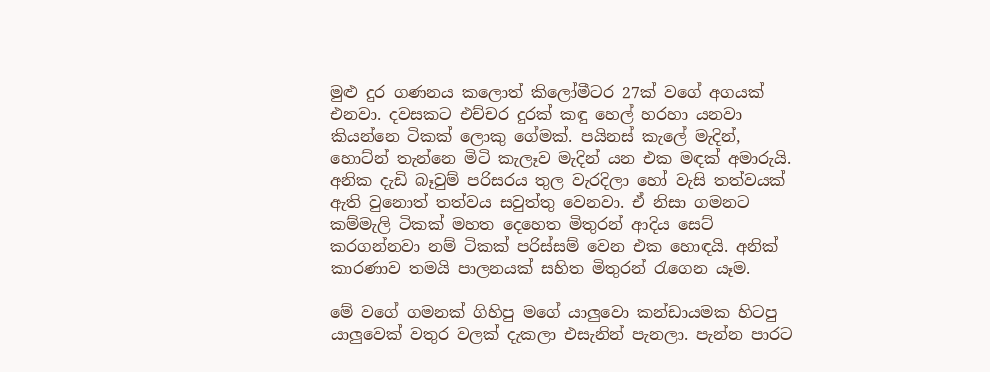මුළු දුර ගණනය කලොත් කිලෝමීටර 27ක් වගේ අගයක් එනවා. දවසකට එච්චර දුරක් කඳු හෙල් හරහා යනවා කියන්නෙ ටිකක් ලොකු ගේමක්. පයිනස් කැලේ මැදින්, හොට්න් තැන්නෙ මිටි කැලෑව මැදින් යන එක මඳක් අමාරුයි. අනික දැඩි බෑවුම් පරිසරය තුල වැරදිලා හෝ වැසි තත්වයක් ඇති වුනොත් තත්වය සවුත්තු වෙනවා. ඒ නිසා ගමනට කම්මැලි ටිකක් මහත දෙහෙත මිතුරන් ආදිය සෙට් කරගන්නවා නම් ටිකක් පරිස්සම් වෙන එක හොඳයි. අනික් කාරණාව තමයි පාලනයක් සහිත මිතුරන් රැගෙන යෑම.

මේ වගේ ගමනක් ගිහිපු මගේ යාලුවො කන්ඩායමක හිටපු යාලුවෙක් වතුර වලක් දැකලා එසැනින් පැනලා. පැන්න පාරට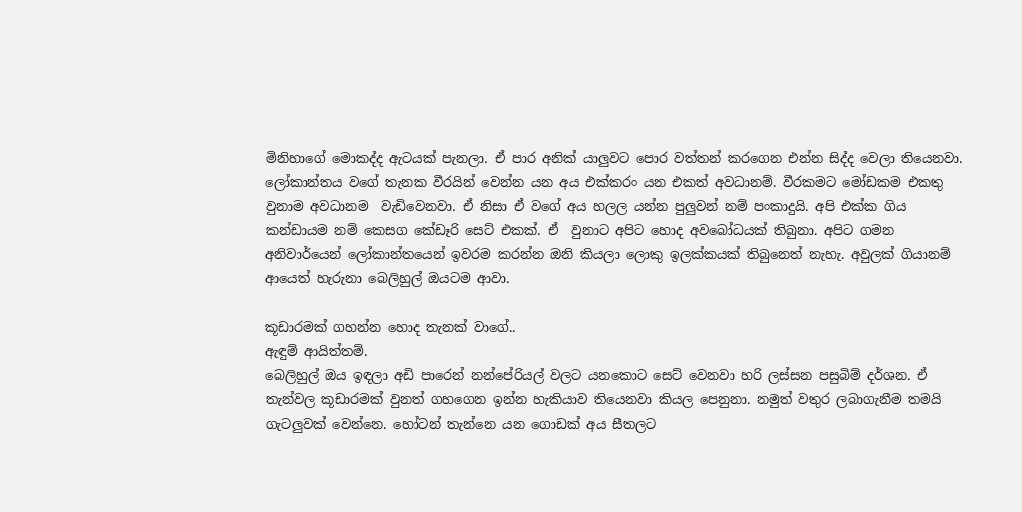මිනිහාගේ මොකද්ද ඇටයක් පැනලා. ඒ පාර අනික් යාලුවට පොර වත්තන් කරගෙන එන්න සිද්ද වෙලා තියෙනවා.  ලෝකාන්තය වගේ තැනක වීරයින් වෙන්න යන අය එක්කරං යන එකත් අවධානම්. වීරකමට මෝඩකම එකතු වුනාම අවධානම  වැඩිවෙනවා. ඒ නිසා ඒ වගේ අය හලල යන්න පුලුවන් නම් පංකාදුයි. අපි එක්ක ගිය කන්ඩායම නම් කෙසග කේඩෑරි සෙට් එකක්. ඒ  වුනාට අපිට හොද අවබෝධයක් තිබුනා. අපිට ගමන අනිවාර්යෙන් ලෝකාන්තයෙන් ඉවරම කරන්න ඔනි කියලා ලොකු ඉලක්කයක් තිබුනෙත් නැහැ. අවුලක් ගියානම් ආයෙත් හැරුනා බෙලිහුල් ඔයටම ආවා.

කූඩාරමක් ගහන්න හොද තැනක් වාගේ..
ඇඳුම් ආයිත්තම්.
බෙලිහුල් ඔය ඉඳලා අඩි පාරෙන් නන්පේරියල් වලට යනකොට සෙට් වෙනවා හරි ලස්සන පසුබිම් දර්ශන. ඒ තැන්වල කූඩාරමක් වුනත් ගහගෙන ඉන්න හැකියාව තියෙනවා කියල පෙනුනා. නමුත් වතුර ලබාගැනීම තමයි ගැටලුවක් වෙන්නෙ. හෝටන් තැන්නෙ යන ගොඩක් අය සීතලට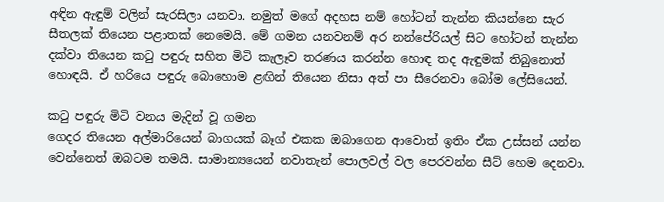අඳින ඇඳුම් වලින් සැරසිලා යනවා. නමුත් මගේ අදහස නම් හෝටන් තැන්න කියන්නෙ සැර සීතලක් තියෙන පළාතක් නෙමෙයි. මේ ගමන යනවනම් අර නන්පේරියල් සිට හෝටන් තැන්න දක්වා තියෙන කටු පඳුරු සහිත මිටි කැලෑව තරණය කරන්න හොඳ තද ඇඳුමක් තිබුනොත් හොඳයි. ඒ හරියෙ පඳුරු බොහොම ළඟින් තියෙන නිසා අත් පා සීරෙනවා බෝම ලේසියෙන්.

කටු පඳුරු මිටි වනය මැදින් වූ ගමන
ගෙදර තියෙන අල්මාරියෙන් බාගයක් බෑග් එකක ඔබාගෙන ආවොත් ඉතිං ඒක උස්සන් යන්න වෙන්නෙත් ඔබටම තමයි. සාමාන්‍යයෙන් නවාතැන් පොලවල් වල පෙරවන්න සීට් හෙම දෙනවා.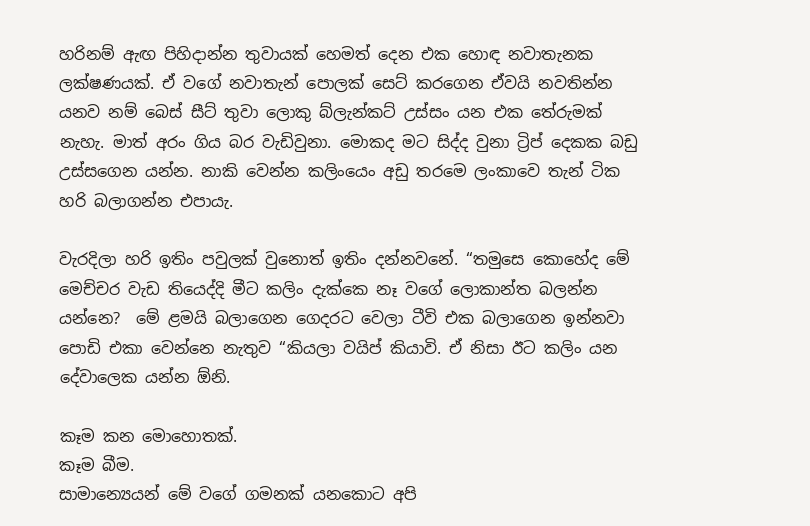හරිනම් ඇඟ පිහිදාන්න තුවායක් හෙමත් දෙන එක හොඳ නවාතැනක ලක්ෂණයක්. ඒ වගේ නවාතැන් පොලක් සෙට් කරගෙන ඒවයි නවතින්න යනව නම් බෙස් සීට් තුවා ලොකු බ්ලැන්කට් උස්සං යන එක තේරුමක් නැහැ. මාත් අරං ගිය බර වැඩිවුනා. මොකද මට සිද්ද වුනා ට්‍රිප් දෙකක බඩු උස්සගෙන යන්න. නාකි වෙන්න කලිංයෙං අඩු තරමෙ ලංකාවෙ තැන් ටික හරි බලාගන්න එපායැ.

වැරදිලා හරි ඉතිං පවුලක් වුනොත් ඉතිං දන්නවනේ. “තමුසෙ කොහේද මේ මෙච්චර වැඩ තියෙද්දි මීට කලිං දැක්කෙ නෑ වගේ ලොකාන්ත බලන්න යන්නෙ?  මේ ළමයි බලාගෙන ගෙදරට වෙලා ටීවි එක බලාගෙන ඉන්නවා පොඩි එකා වෙන්නෙ නැතුව “කියලා වයිප් කියාවි. ඒ නිසා ඊට කලිං යන දේවාලෙක යන්න ඕනි.

කෑම කන මොහොතක්.
කෑම බීම.
සාමාන්‍යෙයන් මේ වගේ ගමනක් යනකොට අපි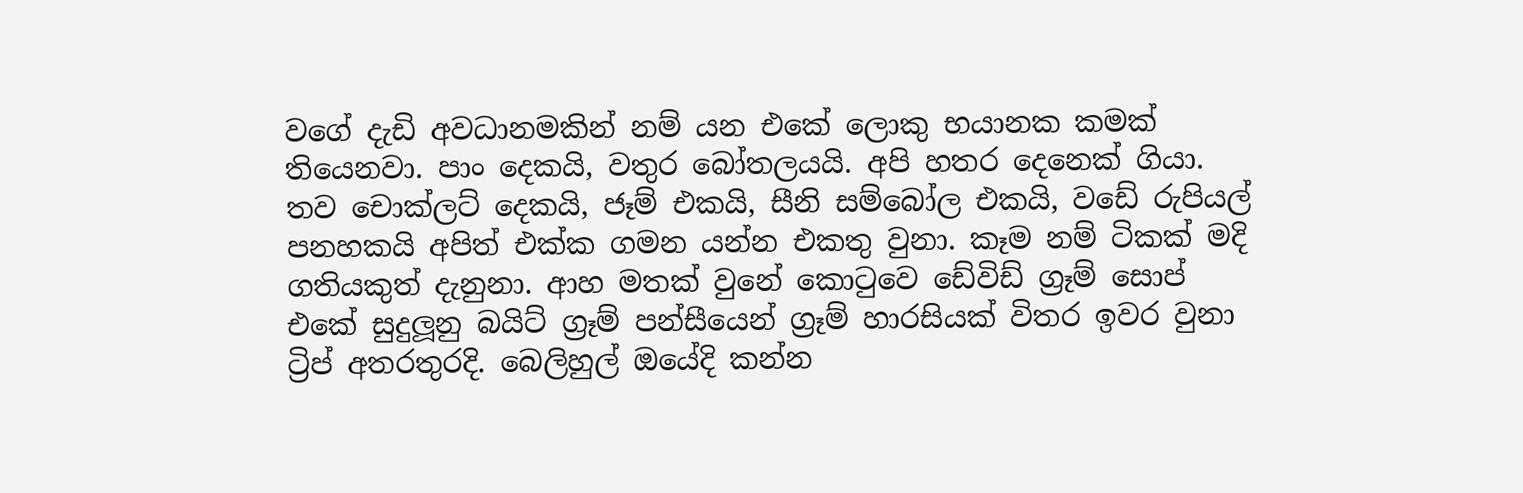වගේ දැඩි අවධානමකින් නම් යන එකේ ලොකු භයානක කමක් තියෙනවා. පාං දෙකයි, වතුර බෝතලයයි. අපි හතර දෙනෙක් ගියා. තව චොක්ලට් දෙකයි, ජෑම් එකයි, සීනි සම්බෝල එකයි, වඩේ රුපියල් පනහකයි අපිත් එක්ක ගමන යන්න එකතු වුනා. කෑම නම් ටිකක් මදි ගතියකුත් දැනුනා. ආහ මතක් වුනේ කොටුවෙ ඩේවිඩ් ග්‍රෑම් සොප් එකේ සුදුලූනු බයිට් ග්‍රෑම් පන්සීයෙන් ග්‍රෑම් හාරසියක් විතර ඉවර වුනා ට්‍රිප් අතරතුරදි. බෙලිහුල් ඔයේදි කන්න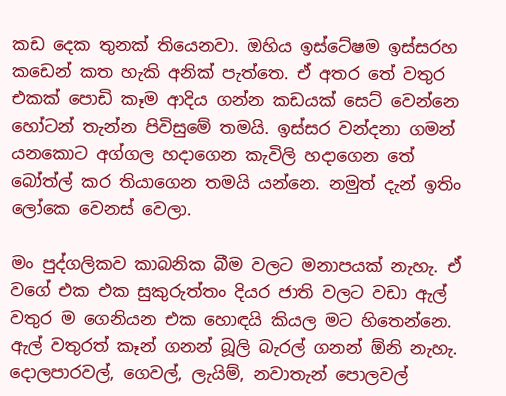කඩ දෙක තුනක් තියෙනවා. ඔහිය ඉස්ටේෂම ඉස්සරහ කඩෙන් කත හැකි අනික් පැත්තෙ. ඒ අතර තේ වතුර එකක් පොඩි කෑම ආදිය ගන්න කඩයක් සෙට් වෙන්නෙ හෝටන් තැන්න පිවිසුමේ තමයි. ඉස්සර වන්දනා ගමන් යනකොට අග්ගල හදාගෙන කැවිලි හදාගෙන තේ බෝත්ල් කර තියාගෙන තමයි යන්නෙ. නමුත් දැන් ඉතිං ලෝකෙ වෙනස් වෙලා.

මං පුද්ගලිකව කාබනික බීම වලට මනාපයක් නැහැ. ඒ වගේ එක එක සුකුරුත්තං දියර ජාති වලට වඩා ඇල් වතුර ම ගෙනියන එක හොඳයි කියල මට හිතෙන්නෙ. ඇල් වතුරත් කෑන් ගනන් බූලි බැරල් ගනන් ඕනි නැහැ. දොලපාරවල්, ගෙවල්, ලැයිම්, නවාතැන් පොලවල්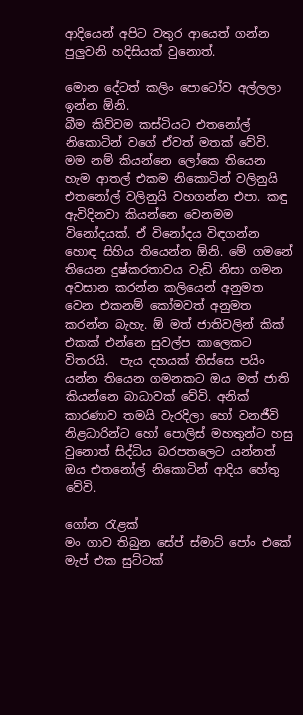ආදියෙන් අපිට වතුර ආයෙත් ගන්න පුලුවනි හදිසියක් වුනොත්.

මොන දේටත් කලිං පොටෝව අල්ලලා ඉන්න ඕනි.
බීම කිව්වම කස්ටියට එතනෝල් නිකොටින් වගේ ඒවත් මතක් වේවි.  මම නම් කියන්නෙ ලෝකෙ තියෙන හැම ආතල් එකම නිකොටින් වලිනුයි එතනෝල් වලිනුයි වහගන්න එපා. කඳු ඇවිදිනවා කියන්නෙ වෙනමම විනෝදයක්. ඒ විනෝදය විඳගන්න හොඳ සිහිය තියෙන්න ඕනි. මේ ගමනේ තියෙන දුෂ්කරතාවය වැඩි නිසා ගමන අවසාන කරන්න කලියෙන් අනුමත වෙන එකනම් කෝමවත් අනුමත කරන්න බැහැ. ඕ මත් ජාතිවලින් කික් එකක් එන්නෙ සුවල්ප කාලෙකට විතරයි.  පැය දහයක් තිස්සෙ පයිං යන්න තියෙන ගමනකට ඔය මත් ජාති කියන්නෙ බාධාවක් වේවි. අනික් කාරණාව තමයි වැරදිලා හෝ වනජීවි නිළධාරින්ට හෝ පොලිස් මහතුන්ට හසු වුනොත් සිද්ධිය බරපතලෙට යන්නත් ඔය එතනෝල් නිකොටින් ආදිය හේතු වේවි.

ගෝන රැළක්
මං ගාව තිබුන සේප් ස්මාට් පෝං එකේ මැප් එක සුට්ටක්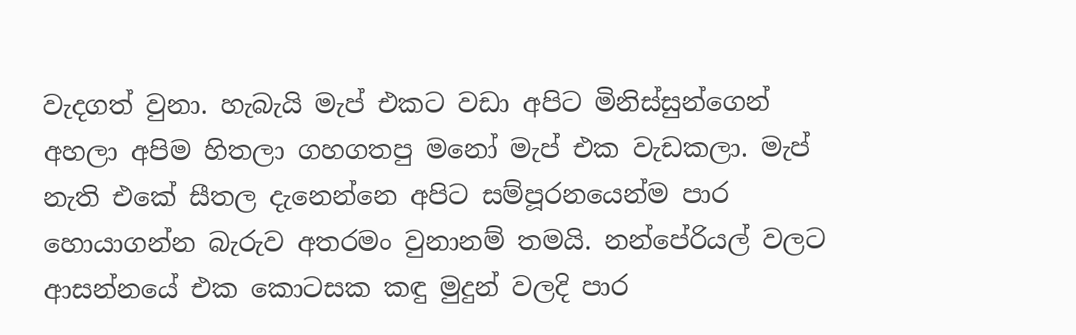වැදගත් වුනා. හැබැයි මැප් එකට වඩා අපිට මිනිස්සුන්ගෙන් අහලා අපිම හිතලා ගහගතපු මනෝ මැප් එක වැඩකලා. මැප් නැති එකේ සීතල දැනෙන්නෙ අපිට සම්පූරනයෙන්ම පාර හොයාගන්න බැරුව අතරමං වුනානම් තමයි. නන්පේරියල් වලට ආසන්නයේ එක කොටසක කඳු මුදුන් වලදි පාර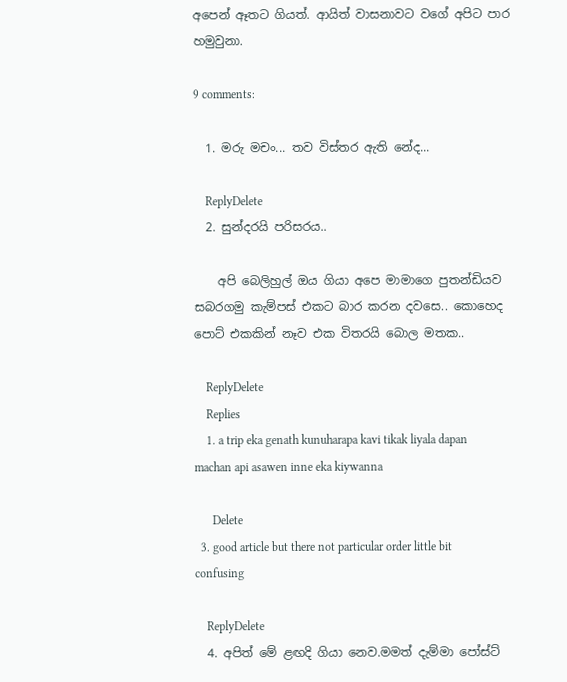අපෙන් ඈතට ගියත්. ආයිත් වාසනාවට වගේ අපිට පාර හමුවුනා.

9 comments:

  1. මරු මචං... තව විස්තර ඇති නේද...

    ReplyDelete
  2. සුන්දරයි පරිසරය..

    අපි බෙලිහුල් ඔය ගියා අපෙ මාමාගෙ පුතන්ඩියව සබරගමු කැම්පස් එකට බාර කරන දවසෙ.. කොහෙද පොට් එකකින් නෑව එක විතරයි බොල මතක..

    ReplyDelete
    Replies
    1. a trip eka genath kunuharapa kavi tikak liyala dapan machan api asawen inne eka kiywanna

      Delete
  3. good article but there not particular order little bit confusing

    ReplyDelete
  4. අපිත් මේ ළඟදි ගියා නෙව.මමත් දැම්මා පෝස්ට්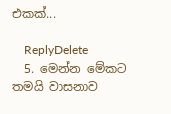එකක්...

    ReplyDelete
  5. මෙන්න මේකට තමයි වාසනාව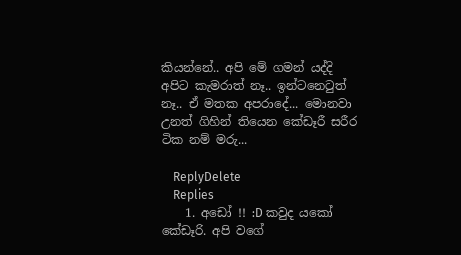කියන්නේ.. අපි මේ ගමන් යද්දි අපිට කැමරාත් නෑ.. ඉන්ටනෙටුත් නෑ.. ඒ මතක අපරාදේ... මොනවා උනත් ගිහින් තියෙන කේඩෑරී සරීර ටික නම් මරු...

    ReplyDelete
    Replies
    1. අඩෝ !! :D කවුද යකෝ කේඩෑරි. අපි වගේ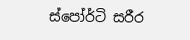ස්පෝර්ටි සරීර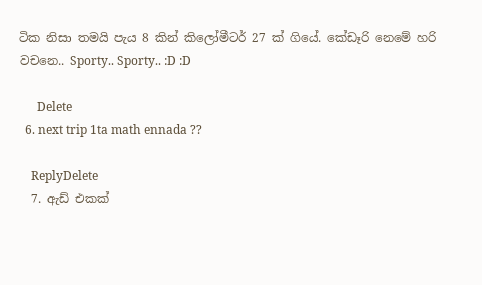ටික නිසා තමයි පැය 8 කින් කිලෝමීටර් 27 ක් ගියේ. කේඩෑරි නෙමේ හරි වචනෙ.. Sporty.. Sporty.. :D :D

      Delete
  6. next trip 1ta math ennada ??

    ReplyDelete
  7. ඇඩ් එකක්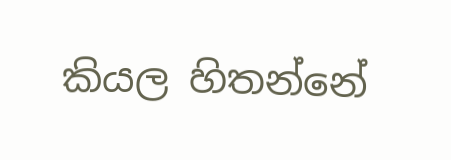කියල හිතන්නේ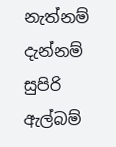නැත්නම් දැන්නම් සුපිරි ඇල්බම්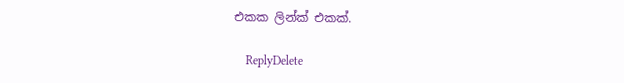එකක ලින්ක් එකක්.

    ReplyDelete